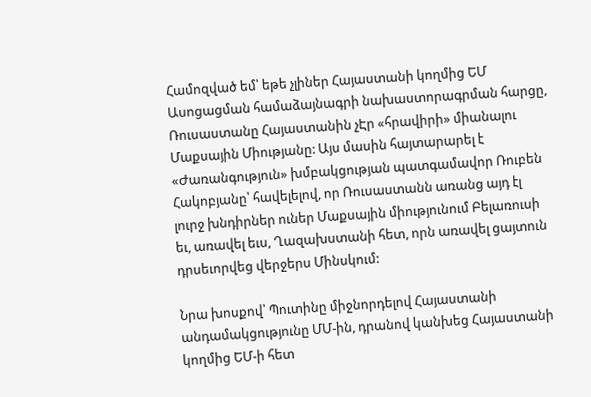Համոզված եմ՝ եթե չլիներ Հայաստանի կողմից ԵՄ Ասոցացման համաձայնագրի նախաստորագրման հարցը, Ռուսաստանը Հայաստանին չԷր «հրավիրի» միանալու Մաքսային Միությանը: Այս մասին հայտարարել է «Ժառանգություն» խմբակցության պատգամավոր Ռուբեն Հակոբյանը՝ հավելելով, որ Ռուսաստանն առանց այդ էլ լուրջ խնդիրներ ուներ Մաքսային միությունում Բելառուսի եւ, առավել եւս, Ղազախստանի հետ, որն առավել ցայտուն դրսեւորվեց վերջերս Մինսկում:

Նրա խոսքով՝ Պուտինը միջնորդելով Հայաստանի անդամակցությունը ՄՄ-ին, դրանով կանխեց Հայաստանի կողմից ԵՄ-ի հետ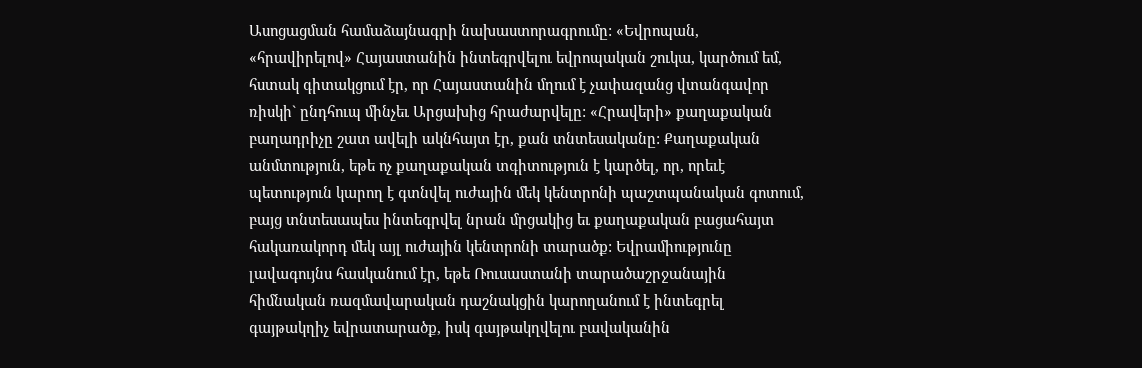Ասոցացման համաձայնագրի նախաստորագրումը: «Եվրոպան, «հրավիրելով» Հայաստանին ինտեգրվելու եվրոպական շուկա, կարծում եմ, հստակ գիտակցում էր, որ Հայաստանին մղում է չափազանց վտանգավոր ռիսկի` ընդհուպ մինչեւ Արցախից հրաժարվելը: «Հրավերի» քաղաքական բաղադրիչը շատ ավելի ակնհայտ էր, քան տնտեսականը: Քաղաքական անմտություն, եթե ոչ քաղաքական տգիտություն է կարծել, որ, որեւէ պետություն կարող է գտնվել ուժային մեկ կենտրոնի պաշտպանական գոտում, բայց տնտեսապես ինտեգրվել նրան մրցակից եւ քաղաքական բացահայտ հակառակորդ մեկ այլ ուժային կենտրոնի տարածք: Եվրամիությունը լավագույնս հասկանում էր, եթե Ռուսաստանի տարածաշրջանային հիմնական ռազմավարական դաշնակցին կարողանում է ինտեգրել գայթակղիչ եվրատարածք, իսկ գայթակղվելու բավականին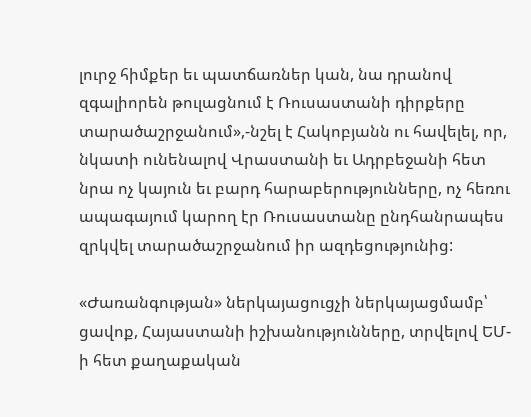լուրջ հիմքեր եւ պատճառներ կան, նա դրանով զգալիորեն թուլացնում է Ռուսաստանի դիրքերը տարածաշրջանում»,-նշել է Հակոբյանն ու հավելել, որ, նկատի ունենալով Վրաստանի եւ Ադրբեջանի հետ նրա ոչ կայուն եւ բարդ հարաբերությունները, ոչ հեռու ապագայում կարող էր Ռուսաստանը ընդհանրապես զրկվել տարածաշրջանում իր ազդեցությունից:

«Ժառանգության» ներկայացուցչի ներկայացմամբ՝ ցավոք, Հայաստանի իշխանությունները, տրվելով ԵՄ-ի հետ քաղաքական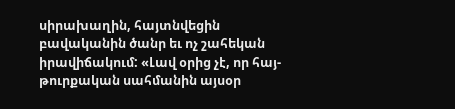սիրախաղին, հայտնվեցին բավականին ծանր եւ ոչ շահեկան իրավիճակում: «Լավ օրից չէ, որ հայ-թուրքական սահմանին այսօր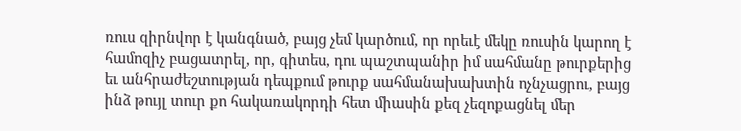ռուս զիրնվոր է կանգնած, բայց չեմ կարծում, որ որեւէ մեկը ռուսին կարող է համոզիչ բացատրել, որ, գիտես, դու պաշտպանիր իմ սահմանը թուրքերից եւ անհրաժեշտության դեպքում թուրք սահմանախախտին ոչնչացրու, բայց ինձ թույլ տուր քո հակառակորդի հետ միասին քեզ չեզոքացնել մեր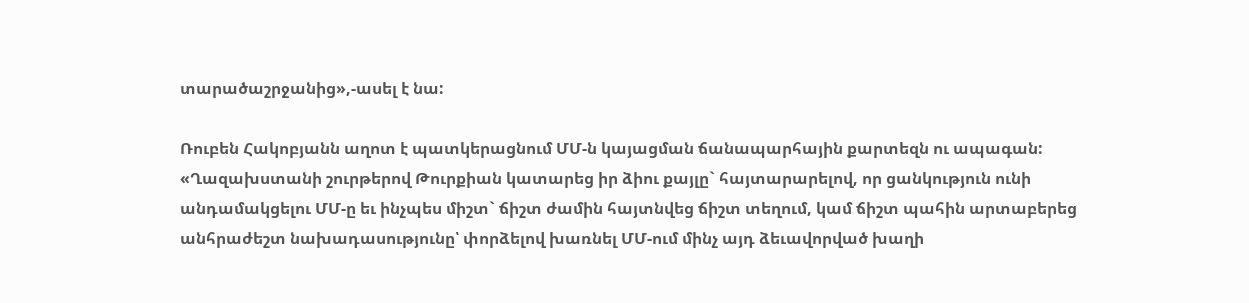տարածաշրջանից»,-ասել է նա:

Ռուբեն Հակոբյանն աղոտ է պատկերացնում ՄՄ-ն կայացման ճանապարհային քարտեզն ու ապագան: «Ղազախստանի շուրթերով Թուրքիան կատարեց իր ձիու քայլը` հայտարարելով, որ ցանկություն ունի անդամակցելու ՄՄ-ը եւ ինչպես միշտ` ճիշտ ժամին հայտնվեց ճիշտ տեղում, կամ ճիշտ պահին արտաբերեց անհրաժեշտ նախադասությունը՝ փորձելով խառնել ՄՄ-ում մինչ այդ ձեւավորված խաղի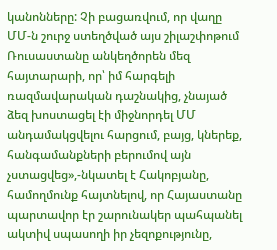կանոնները: Չի բացառվում, որ վաղը ՄՄ-ն շուրջ ստեղծված այս շիլաշփոթում Ռուսաստանը անկեղծորեն մեզ հայտարարի, որ՝ իմ հարգելի ռազմավարական դաշնակից, չնայած ձեզ խոստացել էի միջնորդել ՄՄ անդամակցվելու հարցում, բայց, կներեք, հանգամանքների բերումով այն չստացվեց»,-նկատել է Հակոբյանը, համողմունք հայտնելով, որ Հայաստանը պարտավոր էր շարունակեր պահպանել ակտիվ սպասողի իր չեզոքությունը,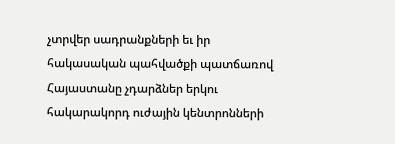չտրվեր սադրանքների եւ իր հակասական պահվածքի պատճառով Հայաստանը չդարձներ երկու հակարակորդ ուժային կենտրոնների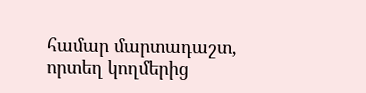համար մարտադաշտ, որտեղ կողմերից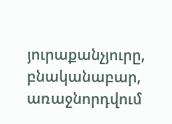յուրաքանչյուրը, բնականաբար, առաջնորդվում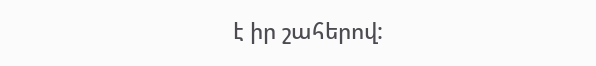է իր շահերով: